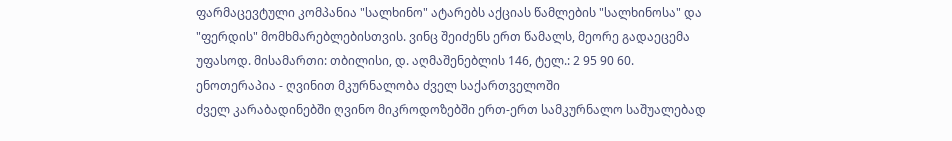ფარმაცევტული კომპანია "სალხინო" ატარებს აქციას წამლების "სალხინოსა" და "ფერდის" მომხმარებლებისთვის. ვინც შეიძენს ერთ წამალს, მეორე გადაეცემა უფასოდ. მისამართი: თბილისი, დ. აღმაშენებლის 146, ტელ.: 2 95 90 60.
ენოთერაპია - ღვინით მკურნალობა ძველ საქართველოში
ძველ კარაბადინებში ღვინო მიკროდოზებში ერთ-ერთ სამკურნალო საშუალებად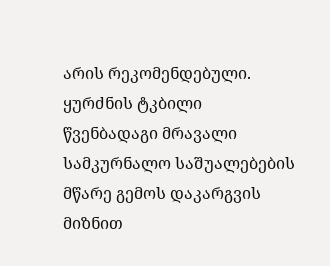არის რეკომენდებული. ყურძნის ტკბილი წვენბადაგი მრავალი სამკურნალო საშუალებების მწარე გემოს დაკარგვის მიზნით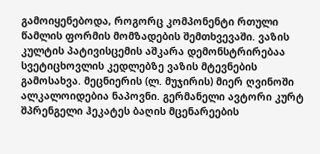გამოიყენებოდა, როგორც კომპონენტი რთული წამლის ფორმის მომზადების შემთხვევაში. ვაზის კულტის პატივისცემის აშკარა დემონსტრირებაა სვეტიცხოვლის კედლებზე ვაზის მტევნების გამოსახვა. მეცნიერის (ლ. მუჯირის) მიერ ღვინოში ალკალოიდებია ნაპოვნი. გერმანელი ავტორი კურტ შპრენგელი ჰეკატეს ბაღის მცენარეების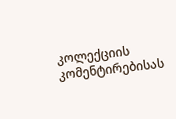კოლექციის კომენტირებისას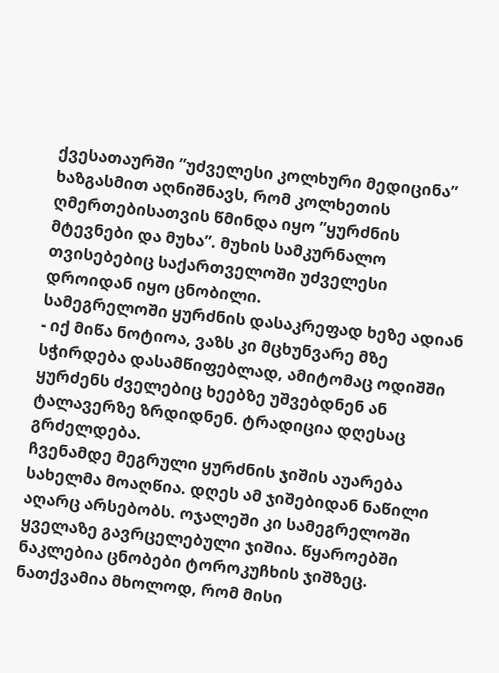ქვესათაურში ”უძველესი კოლხური მედიცინა” ხაზგასმით აღნიშნავს, რომ კოლხეთის ღმერთებისათვის წმინდა იყო ”ყურძნის მტევნები და მუხა”. მუხის სამკურნალო თვისებებიც საქართველოში უძველესი დროიდან იყო ცნობილი.
სამეგრელოში ყურძნის დასაკრეფად ხეზე ადიან - იქ მიწა ნოტიოა, ვაზს კი მცხუნვარე მზე სჭირდება დასამწიფებლად, ამიტომაც ოდიშში ყურძენს ძველებიც ხეებზე უშვებდნენ ან ტალავერზე ზრდიდნენ. ტრადიცია დღესაც გრძელდება.
ჩვენამდე მეგრული ყურძნის ჯიშის აუარება სახელმა მოაღწია. დღეს ამ ჯიშებიდან ნაწილი აღარც არსებობს. ოჯალეში კი სამეგრელოში ყველაზე გავრცელებული ჯიშია. წყაროებში ნაკლებია ცნობები ტოროკუჩხის ჯიშზეც. ნათქვამია მხოლოდ, რომ მისი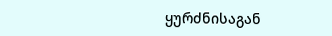ყურძნისაგან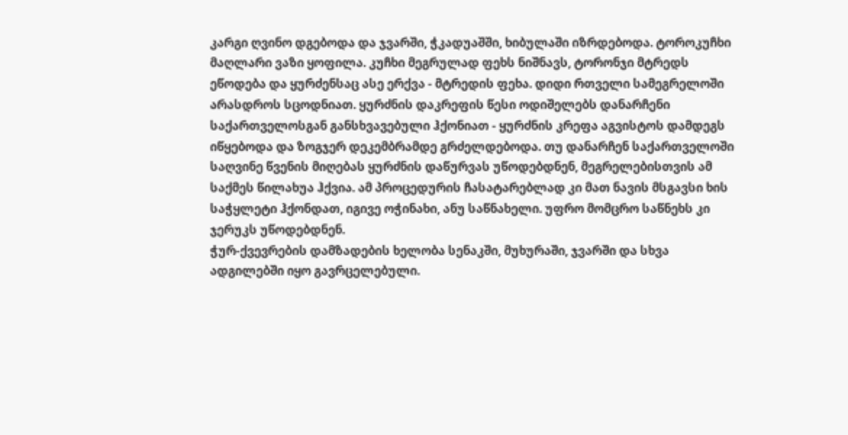კარგი ღვინო დგებოდა და ჯვარში, ჭკადუაშში, ხიბულაში იზრდებოდა. ტოროკუჩხი მაღლარი ვაზი ყოფილა. კუჩხი მეგრულად ფეხს ნიშნავს, ტორონჯი მტრედს ეწოდება და ყურძენსაც ასე ერქვა - მტრედის ფეხა. დიდი რთველი სამეგრელოში არასდროს სცოდნიათ. ყურძნის დაკრეფის წესი ოდიშელებს დანარჩენი საქართველოსგან განსხვავებული ჰქონიათ - ყურძნის კრეფა აგვისტოს დამდეგს იწყებოდა და ზოგჯერ დეკემბრამდე გრძელდებოდა. თუ დანარჩენ საქართველოში საღვინე წვენის მიღებას ყურძნის დაწურვას უწოდებდნენ, მეგრელებისთვის ამ საქმეს წილახუა ჰქვია. ამ პროცედურის ჩასატარებლად კი მათ ნავის მსგავსი ხის საჭყლეტი ჰქონდათ, იგივე ოჭინახი, ანუ საწნახელი. უფრო მომცრო საწნეხს კი ჯერუკს უწოდებდნენ.
ჭურ-ქვევრების დამზადების ხელობა სენაკში, მუხურაში, ჯვარში და სხვა ადგილებში იყო გავრცელებული.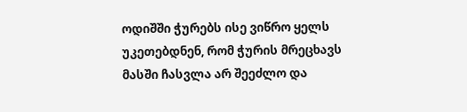ოდიშში ჭურებს ისე ვიწრო ყელს უკეთებდნენ, რომ ჭურის მრეცხავს მასში ჩასვლა არ შეეძლო და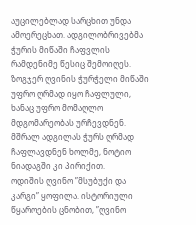აუცილებლად სარცხით უნდა ამოერეცხათ. ადგილობრივებმა ჭურის მიწაში ჩაფვლის რამდენიმე წესიც შემოიღეს. ზოგჯერ ღვინის ჭურჭელი მიწაში უფრო ღრმად იყო ჩაფლული, ხანაც უფრო მომაღლო მდგომარეობას ურჩევდნენ. მშრალ ადგილას ჭურს ღრმად ჩაფლავდნენ ხოლმე, ნოტიო ნიადაგში კი პირიქით.
ოდიშის ღვინო ”მსუბუქი და კარგი” ყოფილა. ისტორიული წყაროების ცნობით, ”ღვინო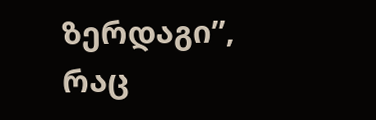ზერდაგი”, რაც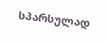სპარსულად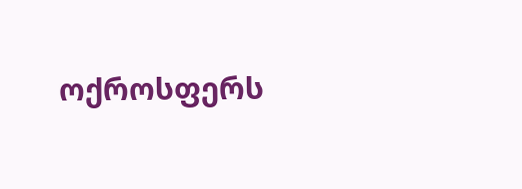ოქროსფერს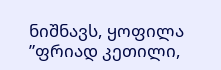ნიშნავს, ყოფილა ”ფრიად კეთილი,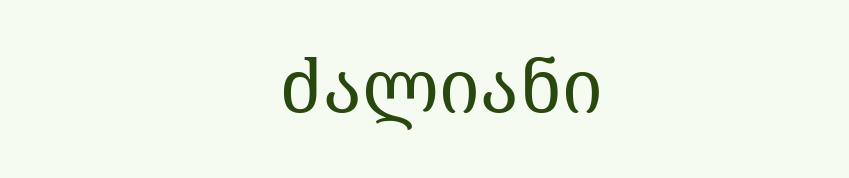ძალიანი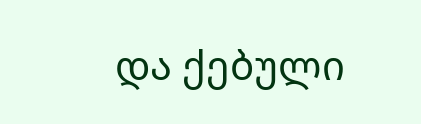და ქებული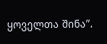ყოველთა შინა”.